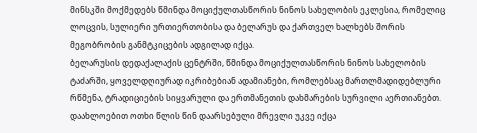მინსკში მოქმედებს წმინდა მოციქულთასწორის ნინოს სახელობის ეკლესია, რომელიც ლოცვის, სულიერი ურთიერთობისა და ბელარუს და ქართველ ხალხებს შორის მეგობრობის განმტკიცების ადგილად იქცა.
ბელარუსის დედაქალაქის ცენტრში, წმინდა მოციქულთასწორის ნინოს სახელობის ტაძარში, ყოველდღიურად იკრიბებიან ადამიანები, რომლებსაც მართლმადიდებლური რწმენა, ტრადიციების სიყვარული და ერთმანეთის დახმარების სურვილი აერთიანებთ. დაახლოებით ოთხი წლის წინ დაარსებული მრევლი უკვე იქცა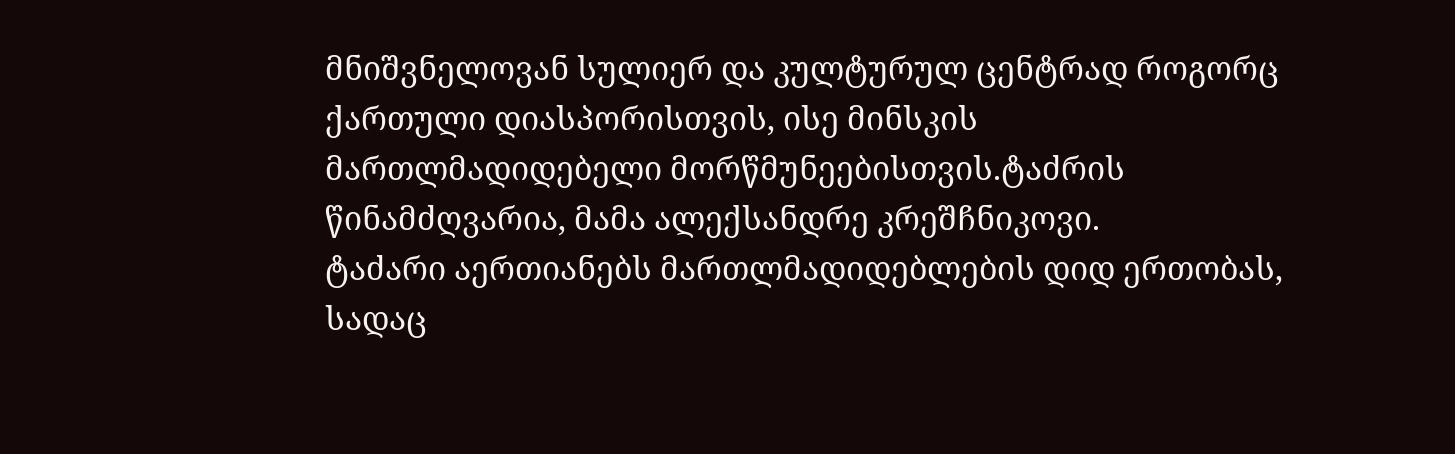მნიშვნელოვან სულიერ და კულტურულ ცენტრად როგორც ქართული დიასპორისთვის, ისე მინსკის მართლმადიდებელი მორწმუნეებისთვის.ტაძრის წინამძღვარია, მამა ალექსანდრე კრეშჩნიკოვი.
ტაძარი აერთიანებს მართლმადიდებლების დიდ ერთობას, სადაც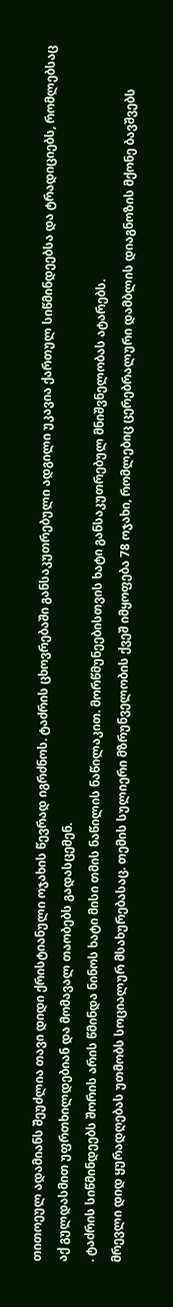თითოეულ ადამიანს შეუძლია თავი დიდი ქრისტიანული ოჯახის წევრად იგრძნოს. ტაძრის ცხოვრებაში განსაკუთრებული ადგილი უკავია ქართულ სიწმინდეებსა და ტრადიციებს, რომლებსაც აქ გულდასმით უფრთხილდებიან და მომავალ თაობებს გადასცემენ.
. ტაძრის სიწმინდეებს შორის არის წმინდა ნინოს ხატი მისი თმის ნაწილის ნაწილაკით. მორწმუნეებისთვის ხატი განსაკუთრებულ მნიშვნელობას ატარებს.
მრევლი დიდ ყურადღებას უთმობს სოციალურ მსახურებასაც. თემის სულიერი მზრუნველობის ქვეშ იმყოფება 78 ოჯახი, რომლებიც ცერებრალური დამბლის დიაგნოზის მქონე ბავშვებს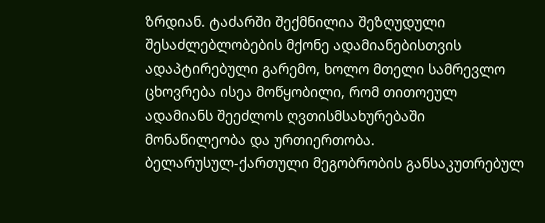ზრდიან. ტაძარში შექმნილია შეზღუდული შესაძლებლობების მქონე ადამიანებისთვის ადაპტირებული გარემო, ხოლო მთელი სამრევლო ცხოვრება ისეა მოწყობილი, რომ თითოეულ ადამიანს შეეძლოს ღვთისმსახურებაში მონაწილეობა და ურთიერთობა.
ბელარუსულ-ქართული მეგობრობის განსაკუთრებულ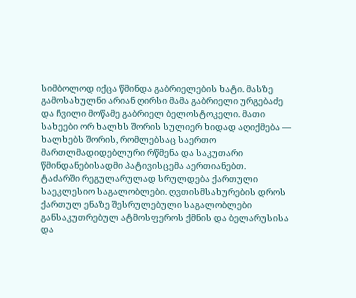სიმბოლოდ იქცა წმინდა გაბრიელების ხატი. მასზე გამოსახულნი არიან ღირსი მამა გაბრიელი ურგებაძე და ჩვილი მოწამე გაბრიელ ბელოსტოკელი. მათი სახეები ორ ხალხს შორის სულიერ ხიდად აღიქმება — ხალხებს შორის, რომლებსაც საერთო მართლმადიდებლური რწმენა და საკუთარი წმინდანებისადმი პატივისცემა აერთიანებთ.
ტაძარში რეგულარულად სრულდება ქართული საეკლესიო საგალობლები. ღვთისმსახურების დროს ქართულ ენაზე შესრულებული საგალობლები განსაკუთრებულ ატმოსფეროს ქმნის და ბელარუსისა და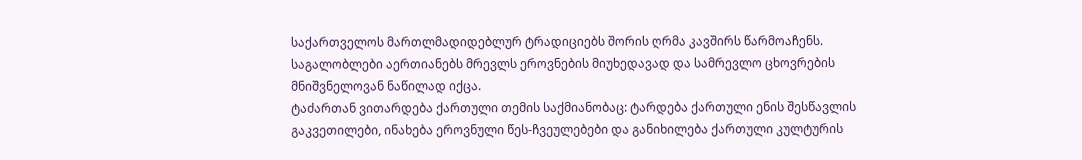საქართველოს მართლმადიდებლურ ტრადიციებს შორის ღრმა კავშირს წარმოაჩენს. საგალობლები აერთიანებს მრევლს ეროვნების მიუხედავად და სამრევლო ცხოვრების მნიშვნელოვან ნაწილად იქცა.
ტაძართან ვითარდება ქართული თემის საქმიანობაც: ტარდება ქართული ენის შესწავლის გაკვეთილები, ინახება ეროვნული წეს-ჩვეულებები და განიხილება ქართული კულტურის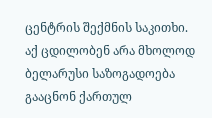ცენტრის შექმნის საკითხი. აქ ცდილობენ არა მხოლოდ ბელარუსი საზოგადოება გააცნონ ქართულ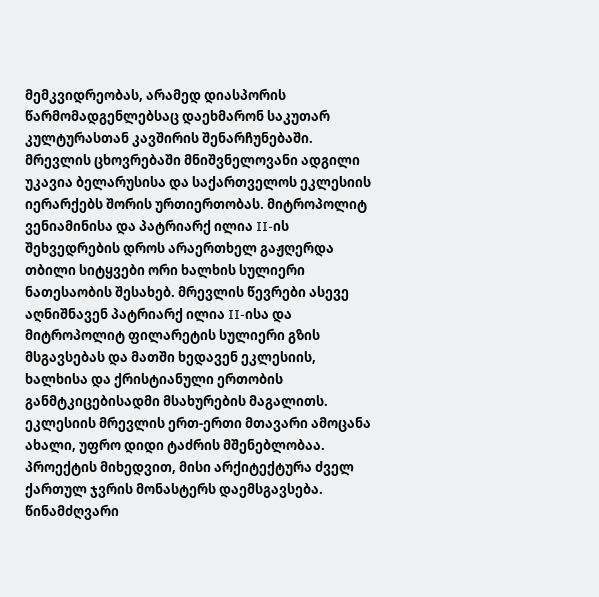მემკვიდრეობას, არამედ დიასპორის წარმომადგენლებსაც დაეხმარონ საკუთარ კულტურასთან კავშირის შენარჩუნებაში.
მრევლის ცხოვრებაში მნიშვნელოვანი ადგილი უკავია ბელარუსისა და საქართველოს ეკლესიის იერარქებს შორის ურთიერთობას. მიტროპოლიტ ვენიამინისა და პატრიარქ ილია II-ის შეხვედრების დროს არაერთხელ გაჟღერდა თბილი სიტყვები ორი ხალხის სულიერი ნათესაობის შესახებ. მრევლის წევრები ასევე აღნიშნავენ პატრიარქ ილია II-ისა და მიტროპოლიტ ფილარეტის სულიერი გზის მსგავსებას და მათში ხედავენ ეკლესიის, ხალხისა და ქრისტიანული ერთობის განმტკიცებისადმი მსახურების მაგალითს.
ეკლესიის მრევლის ერთ-ერთი მთავარი ამოცანა ახალი, უფრო დიდი ტაძრის მშენებლობაა. პროექტის მიხედვით, მისი არქიტექტურა ძველ ქართულ ჯვრის მონასტერს დაემსგავსება.
წინამძღვარი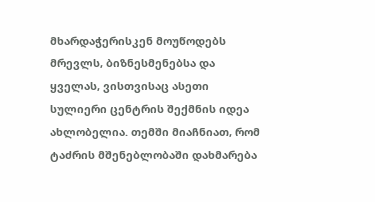მხარდაჭერისკენ მოუწოდებს მრევლს, ბიზნესმენებსა და ყველას, ვისთვისაც ასეთი სულიერი ცენტრის შექმნის იდეა ახლობელია. თემში მიაჩნიათ, რომ ტაძრის მშენებლობაში დახმარება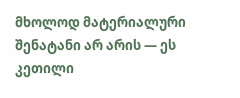მხოლოდ მატერიალური შენატანი არ არის — ეს კეთილი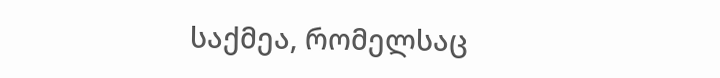საქმეა, რომელსაც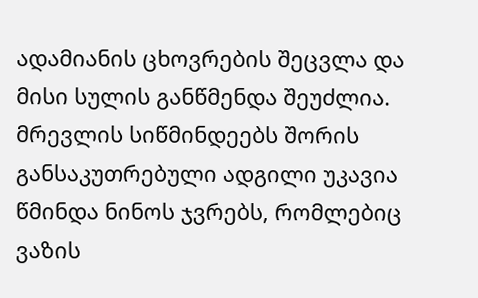ადამიანის ცხოვრების შეცვლა და მისი სულის განწმენდა შეუძლია.
მრევლის სიწმინდეებს შორის განსაკუთრებული ადგილი უკავია წმინდა ნინოს ჯვრებს, რომლებიც ვაზის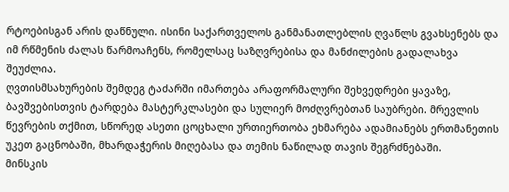რტოებისგან არის დაწნული. ისინი საქართველოს განმანათლებლის ღვაწლს გვახსენებს და იმ რწმენის ძალას წარმოაჩენს, რომელსაც საზღვრებისა და მანძილების გადალახვა შეუძლია.
ღვთისმსახურების შემდეგ ტაძარში იმართება არაფორმალური შეხვედრები ყავაზე, ბავშვებისთვის ტარდება მასტერკლასები და სულიერ მოძღვრებთან საუბრები. მრევლის წევრების თქმით, სწორედ ასეთი ცოცხალი ურთიერთობა ეხმარება ადამიანებს ერთმანეთის უკეთ გაცნობაში, მხარდაჭერის მიღებასა და თემის ნაწილად თავის შეგრძნებაში.
მინსკის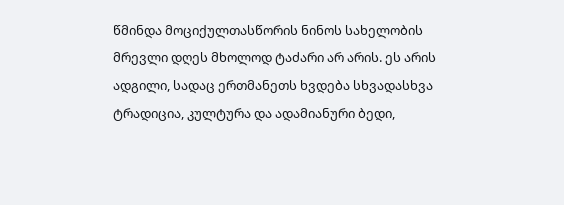წმინდა მოციქულთასწორის ნინოს სახელობის მრევლი დღეს მხოლოდ ტაძარი არ არის. ეს არის ადგილი, სადაც ერთმანეთს ხვდება სხვადასხვა ტრადიცია, კულტურა და ადამიანური ბედი,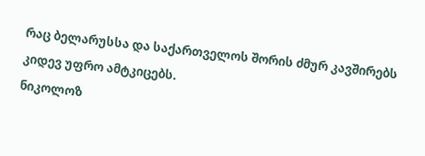რაც ბელარუსსა და საქართველოს შორის ძმურ კავშირებს კიდევ უფრო ამტკიცებს.
ნიკოლოზ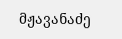მჟავანაძე